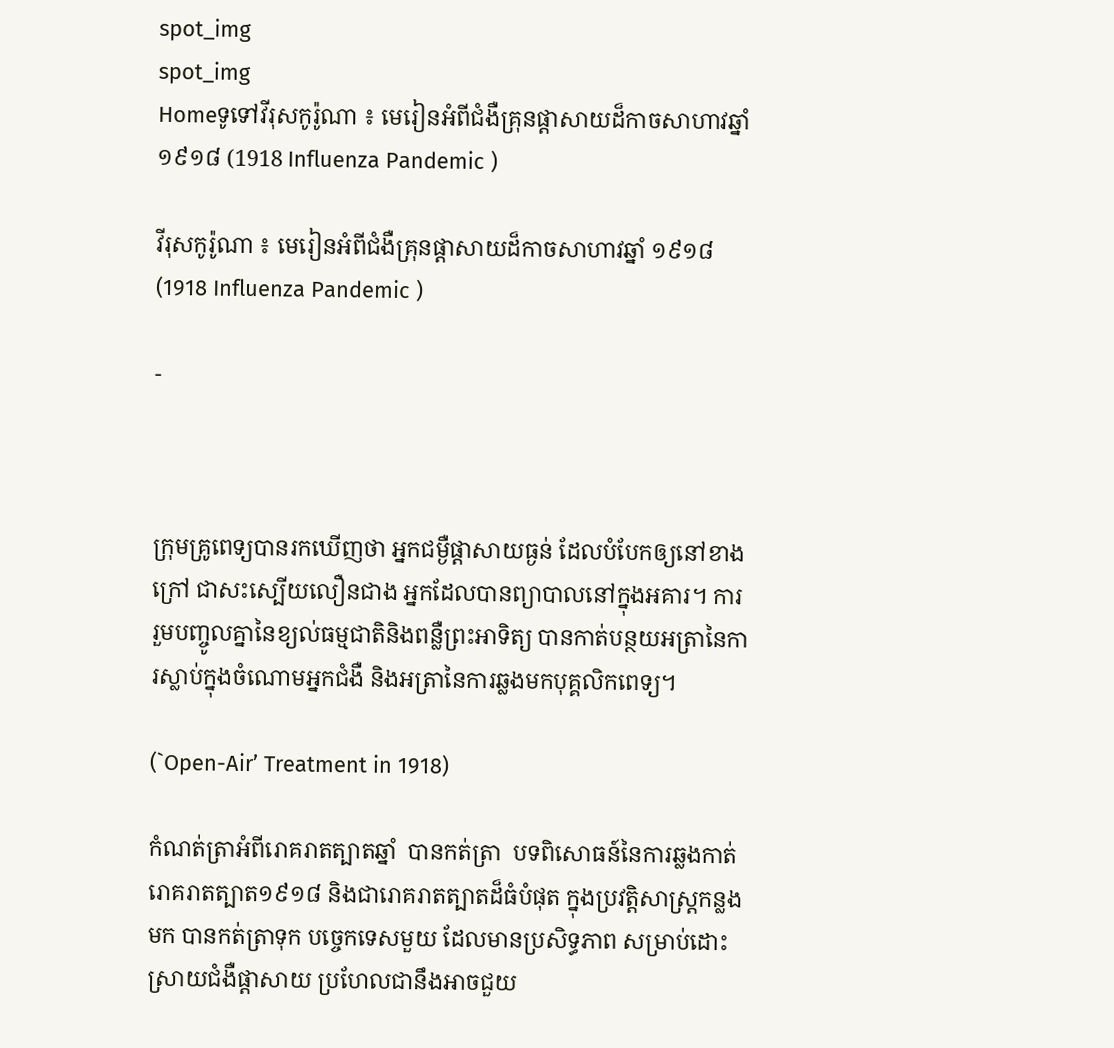spot_img
spot_img
Homeទូទៅវីរុសកូរ៉ូណា ៖ មេរៀនអំពីជំងឺគ្រុនផ្តាសាយដ៏កាចសាហាវឆ្នាំ ១៩១៨ (1918 Influenza Pandemic )

វីរុសកូរ៉ូណា ៖ មេរៀនអំពីជំងឺគ្រុនផ្តាសាយដ៏កាចសាហាវឆ្នាំ ១៩១៨ (1918 Influenza Pandemic )

-



ក្រុមគ្រូពេទ្យបានរកឃើញថា អ្នកជម្ងឺផ្តាសាយធ្ងន់ ដែលបំបែកឲ្យនៅខាងក្រៅ ជាសះស្បើយលឿនជាង អ្នកដែលបានព្យាបាលនៅក្នុងអគារ។ ការរួមបញ្ចូលគ្នានៃខ្យល់ធម្មជាតិនិងពន្លឺព្រះអាទិត្យ បានកាត់បន្ថយអត្រានៃការស្លាប់ក្នុងចំណោមអ្នកជំងឺ និងអត្រានៃការឆ្លងមកបុគ្គលិកពេទ្យ។

(`Open-Air’ Treatment in 1918)

កំណត់ត្រាអំពីរោគរាតត្បាតឆ្នាំ  បានកត់ត្រា  បទពិសោធន៍នៃការឆ្លងកាត់ រោគរាតត្បាត១៩១៨ និងជារោគរាតត្បាតដ៏ធំបំផុត ក្នុងប្រវត្តិសាស្រ្តកន្លងមក បានកត់ត្រាទុក បច្ចេកទេសមួយ ដែលមានប្រសិទ្ធភាព សម្រាប់ដោះស្រាយជំងឺផ្តាសាយ ប្រហែលជានឹងអាចជួយ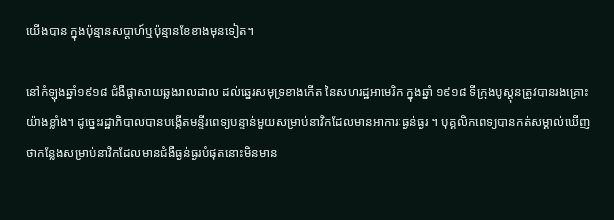យើងបាន ក្នុងប៉ុន្មានសប្តាហ៍ឬប៉ុន្មានខែខាងមុនទៀត។

នៅកំឡុងឆ្នាំ១៩១៨ ជំងឺផ្តាសាយឆ្លងរាលដាល ដល់ឆ្នេរសមុទ្រខាងកើត នៃសហរដ្ឋអាមេរិក ក្នុងឆ្នាំ ១៩១៨ ទីក្រុងបូស្តុនត្រូវបានរងគ្រោះយ៉ាងខ្លាំង។ ដូច្នេះរដ្ឋាភិបាលបានបង្កើតមន្ទីរពេទ្យបន្ទាន់មួយសម្រាប់នាវិកដែលមានអាការៈធ្ងន់ធ្ងរ ។ បុគ្គលិកពេទ្យបានកត់សម្គាល់ឃើញថាកន្លែងសម្រាប់នាវិកដែលមានជំងឺធ្ងន់ធ្ងរបំផុតនោះមិនមាន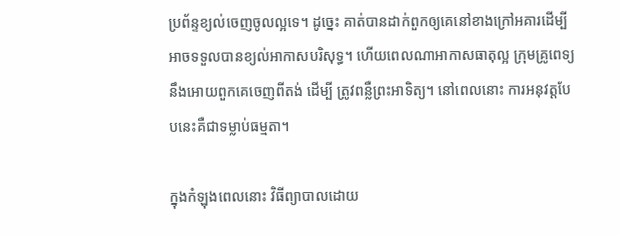ប្រព័ន្ទខ្យល់ចេញចូលល្អទេ។ ដូច្នេះ គាត់បានដាក់ពួកឲ្យគេនៅខាងក្រៅអគារដើម្បីអាចទទួលបានខ្យល់អាកាសបរិសុទ្ធ។ ហើយពេលណាអាកាសធាតុល្អ ក្រុមគ្រូពេទ្យនឹងអោយពួកគេចេញពីតង់ ដើម្បី ត្រូវពន្លឺព្រះអាទិត្យ។ នៅពេលនោះ ការអនុវត្តបែបនេះគឺជាទម្លាប់ធម្មតា។

ក្នុងកំឡុងពេលនោះ វិធីព្យាបាលដោយ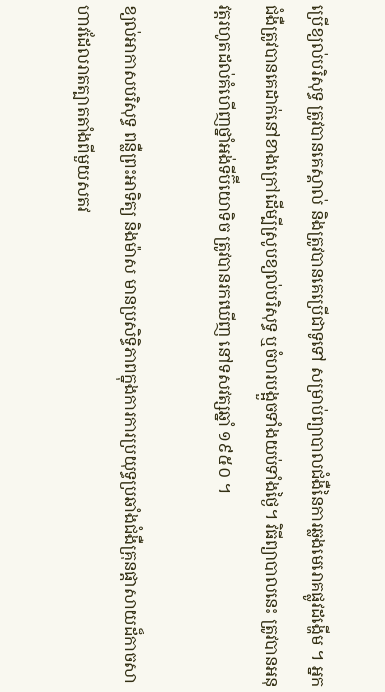ប្រើខ្យល់បរិសុទ្ធ ត្រូវបានគេស្គាល់ និងត្រូវបានគេប្រើជាទូទៅ សម្រាប់ព្យាបាលជំងឺនៃការឆ្លងមេរោគផ្លូវដង្ហើម ។ អ្នកជំងឺត្រូវបានគេដាក់នៅខាងក្រៅដើម្បីស្រូបខ្យល់បរិសុទ្ធ ឬចំហរបង្អួចទាំងយប់ទាំងថ្ងៃ។ វិធីព្យាបាលនេះ ត្រូវបានអនុវត្តរហូតដល់គំហើញថ្នាំអង់ទីប៊ីយោទិច ត្រូវបានរកឃើញ នៅទសវត្សឆ្នាំ ១៩៥០ ។

ខ្យល់អាកាសបរិសុទ្ធ ពន្លឺព្រះអាទិត្យ និងម៉ាស មានប្រសិទ្ធិភាពក្នុងការការប្រយុទ្ធប្រឆាំងជំងឺគ្រុនផ្តាសាយដ៏កាចសាហាវដែលរាតត្បាតតាំងពីមួយសតវ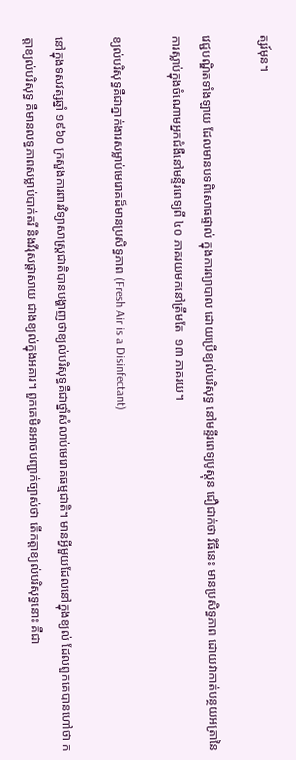ត្សរ៍មុន។

វេជ្ជបណ្ឌិតទាំងឡាយ ដែលមានបទពិសោធផ្ទាល់ ក្នុងការព្យាបាល ដោយប្រើខ្យល់បរិសុទ្ធ នៅមន្ទីរពេទ្យបូស្តុន ជឿជាក់ថា វិធីនេះ មានប្រសិទ្ធភាព ដោយវាកាត់បន្ថយអត្រានៃការស្លាប់ក្នុងចំណោមអ្នកជំងឺនៅមន្ទីរពេទ្យពី ៤០ ភាគរយមកនៅត្រឹមតែ  ១៣ ភាគរយ។

ខ្យល់បរិសុទ្ធគឺជាភ្នាក់ងារសម្លាប់មេរោគដ៏មានប្រសិទ្ធភាព (Fresh Air is a Disinfectant)

នៅក្នុងទសវត្សឆ្នាំ ១៩៦០ ក្រសួងការពារវិទ្យាសាស្រ្តជាតិបានបង្ហាញថាខ្យល់បរិសុទ្ធគឺជាថ្នាំសំលាប់មេរោគធម្មជាតិ។ មានអ្វីមួយដែលនៅក្នុងខ្យល់ ដែលពួកគេបានហៅថា កត្តាខ្យល់បរិសុទ្ធ គឺមានលទ្ធភាពសម្លាប់បាក់តរី និងវីរុសផ្តាសាយ ជាងខ្យល់ក្នុងអគារ។ ពួកគេមិនអាចបញ្ជាក់ច្បាស់ថា តើកត្តាខ្យល់បរិសុទ្ធនោះ គឺជា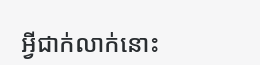អ្វីជាក់លាក់នោះ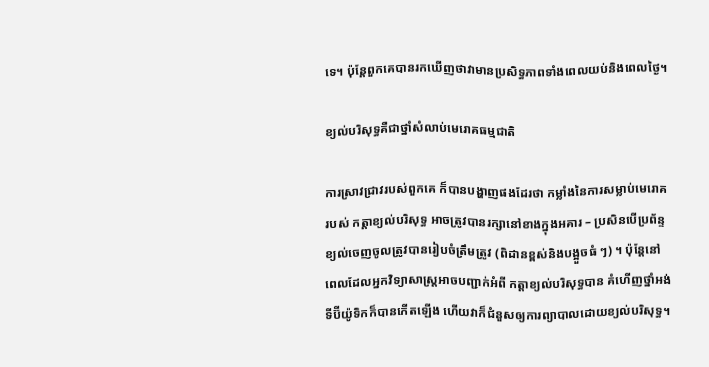ទេ។ ប៉ុន្តែពួកគេបានរកឃើញថាវាមានប្រសិទ្ធភាពទាំងពេលយប់និងពេលថ្ងៃ។

ខ្យល់បរិសុទ្ធគឺជាថ្នាំសំលាប់មេរោគធម្មជាតិ

ការស្រាវជ្រាវរបស់ពួកគេ ក៏បានបង្ហាញផងដែរថា កម្លាំងនៃការសម្លាប់មេរោគ របស់ កត្តាខ្យល់បរិសុទ្ធ អាចត្រូវបានរក្សានៅខាងក្នុងអគារ – ប្រសិនបើប្រព័ន្ទ ខ្យល់ចេញចូលត្រូវបានរៀបចំត្រឹមត្រូវ (ពិដានខ្ពស់និងបង្អួចធំ ៗ) ។ ប៉ុន្តែនៅពេលដែលអ្នកវិទ្យាសាស្ត្រអាចបញ្ជាក់អំពី កត្តាខ្យល់បរិសុទ្ធបាន គំហើញថ្នាំអង់ទីប៊ីយ៉ូទិកក៏បានកើតឡើង ហើយវាក៏ជំនួសឲ្យការព្យាបាលដោយខ្យល់បរិសុទ្ធ។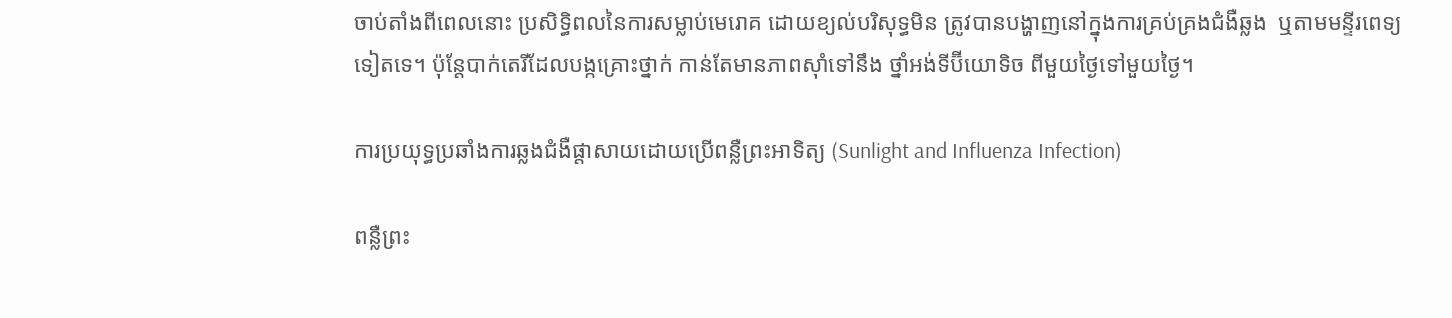ចាប់តាំងពីពេលនោះ ប្រសិទ្ធិពលនៃការសម្លាប់មេរោគ ដោយខ្យល់បរិសុទ្ធមិន ត្រូវបានបង្ហាញនៅក្នុងការគ្រប់គ្រងជំងឺឆ្លង  ឬតាមមន្ទីរពេទ្យទៀតទេ។ ប៉ុន្តែបាក់តេរីដែលបង្កគ្រោះថ្នាក់ កាន់តែមានភាពស៊ាំទៅនឹង ថ្នាំអង់ទីប៊ីយោទិច ពីមួយថ្ងៃទៅមួយថ្ងៃ។

ការប្រយុទ្ធប្រឆាំងការឆ្លងជំងឺផ្តាសាយដោយប្រើពន្លឺព្រះអាទិត្យ (Sunlight and Influenza Infection)

ពន្លឺព្រះ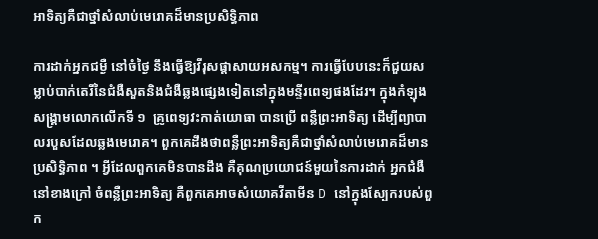អាទិត្យគឺជាថ្នាំសំលាប់មេរោគដ៏មានប្រសិទ្ធិភាព

ការដាក់អ្នកជម្ងឺ នៅចំថ្ងៃ នឹងធ្វើឱ្យវីរុសផ្តាសាយអសកម្ម។ ការធ្វើបែបនេះក៏ជួយសម្លាប់បាក់តេរីនៃជំងឺសួតនិងជំងឺឆ្លងផ្សេងទៀតនៅក្នុងមន្ទីរពេទ្យផងដែរ។ ក្នុងកំឡុងសង្គ្រាមលោកលើកទី ១  គ្រូពេទ្យវះកាត់យោធា បានប្រើ ពន្លឺព្រះអាទិត្យ ដើម្បីព្យាបាលរបួសដែលឆ្លងមេរោគ។ ពួកគេដឹងថាពន្លឺព្រះអាទិត្យគឺជាថ្នាំសំលាប់មេរោគដ៏មានប្រសិទ្ធិភាព ។ អ្វីដែលពួកគេមិនបានដឹង គឺគុណប្រយោជន៍មួយនៃការដាក់ អ្នកជំងឺ នៅខាងក្រៅ ចំពន្លឺព្រះអាទិត្យ គឺពួកគេអាចសំយោគវីតាមីន D នៅក្នុងស្បែករបស់ពួក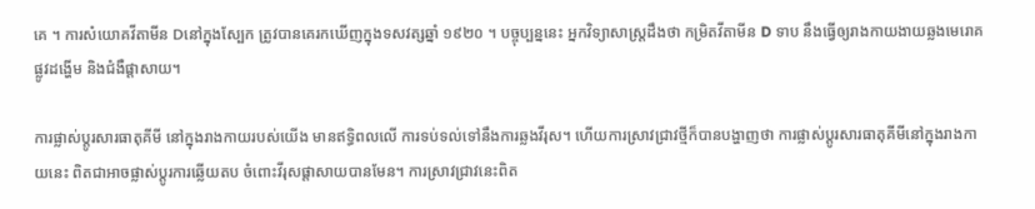គេ ។ ការសំយោគវីតាមីន Dនៅក្នុងស្បែក ត្រូវបានគេរកឃើញក្នុងទសវត្សឆ្នាំ ១៩២០ ។ បច្ចុប្បន្ននេះ អ្នកវិទ្យាសាស្រ្តដឹងថា កម្រិតវីតាមីន D ទាប នឹងធ្វើឲ្យរាងកាយងាយឆ្លងមេរោគផ្លូវដង្ហើម និងជំងឺផ្តាសាយ។

ការផ្លាស់ប្តូរសារធាតុគីមី នៅក្នុងរាងកាយរបស់យើង មានឥទ្ធិពលលើ ការទប់ទល់ទៅនឹងការឆ្លងវីរុស។ ហើយការស្រាវជ្រាវថ្មីក៏បានបង្ហាញថា ការផ្លាស់ប្តូរសារធាតុគីមីនៅក្នុងរាងកាយនេះ ពិតជាអាចផ្លាស់ប្តូរការឆ្លើយតប ចំពោះវីរុសផ្តាសាយបានមែន។ ការស្រាវជ្រាវនេះពិត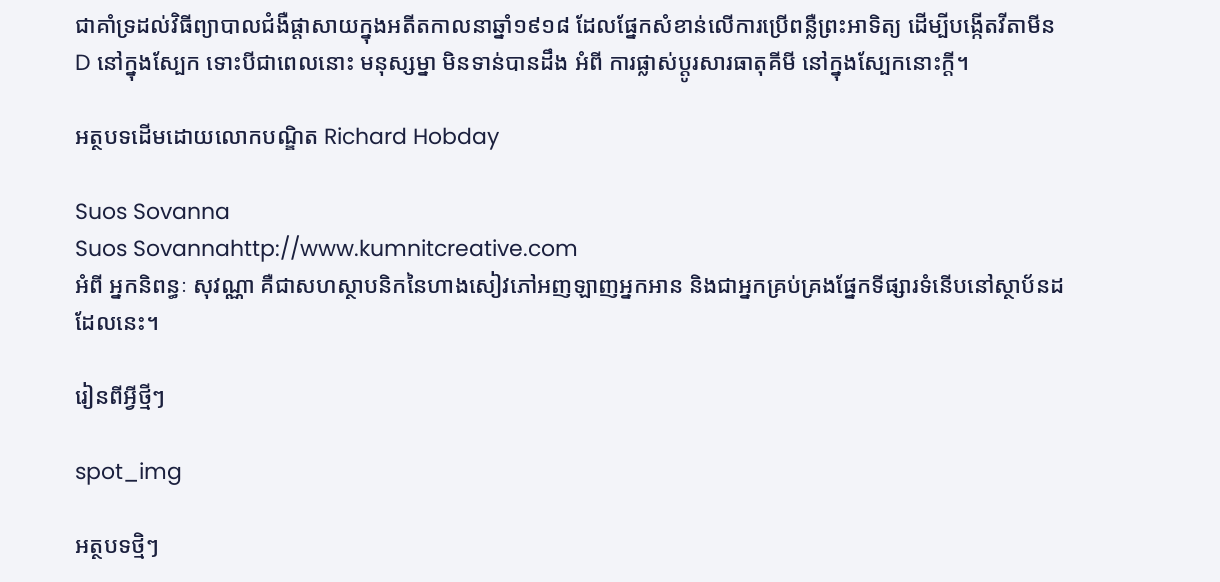ជាគាំទ្រដល់វិធីព្យាបាលជំងឺផ្តាសាយក្នុងអតីតកាលនាឆ្នាំ១៩១៨ ដែលផ្នែកសំខាន់លើការប្រើពន្លឺព្រះអាទិត្យ ដើម្បីបង្កើតវីតាមីន D នៅក្នុងស្បែក ទោះបីជាពេលនោះ មនុស្សម្នា មិនទាន់បានដឹង អំពី ការផ្លាស់ប្តូរសារធាតុគីមី នៅក្នុងស្បែកនោះក្តី។

អត្ថបទដើមដោយលោកបណ្ឌិត Richard Hobday

Suos Sovanna
Suos Sovannahttp://www.kumnitcreative.com
អំពី អ្នកនិពន្ធៈ សុវណ្ណា គឺជាសហស្ថាបនិកនៃហាងសៀវភៅអញឡាញអ្នកអាន និងជាអ្នកគ្រប់គ្រងផ្នែកទីផ្សារទំនើបនៅស្ថាប័នដដែលនេះ។

រៀនពីអ្វីថ្មីៗ

spot_img

អត្ថបទថ្មិៗ